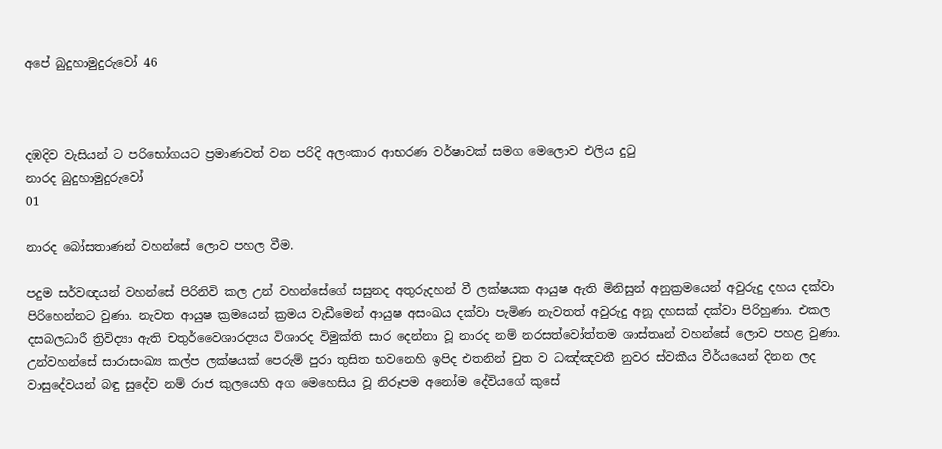අපේ බුදුහාමුදුරුවෝ 46



දඹදිව වැසියන් ට පරිභෝගයට ප්‍රමාණවත් වන පරිදි අලංකාර ආභරණ වර්ෂාවක් සමග මෙලොව එලිය දුටු
නාරද බුදුහාමුදුරුවෝ
01

නාරද බෝසතාණන් වහන්සේ ලොව පහල වීම.

පදුම සර්වඥයන් වහන්සේ පිරිනිවි කල උන් වහන්සේගේ සසුනද අතුරුදහන් වී ලක්ෂයක ආයුෂ ඇති මිනිසුන් අනුක්‍රමයෙන් අවුරුදු දහය දක්වා පිරිහෙන්නට වුණා. නැවත ආයුෂ ක්‍රමයෙන් ක්‍රමය වැඩීමෙන් ආයුෂ අසංඛය දක්වා පැමිණ නැවතත් අවුරුදු අනූ දහසක් දක්වා පිරිහුණා. එකල දසබලධාරී ත්‍රිවිද්‍යා ඇති චතුර්වෛශාරද්‍යය විශාරද විමුක්ති සාර දෙන්නා වූ නාරද නම් නරසත්වෝත්තම ශාස්තෘන් වහන්සේ ලොව පහළ වුණා. උන්වහන්සේ සාරාසංඛ්‍ය කල්ප ලක්ෂයක් පෙරුම් පුරා තුසිත භවනෙහි ඉපිද එතනින් චුත ව ධඤ්ඤවතී නුවර ස්වකීය වීර්යයෙන් දිනන ලද වාසුදේවයන් බඳු සුදේව නම් රාජ කුලයෙහි අග මෙහෙසිය වූ නිරූපම අනෝම දේවියගේ කුසේ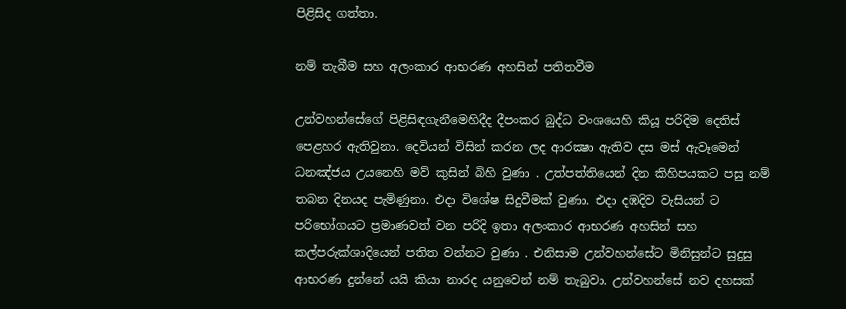පිළිසිද ගත්තා.

නම් තැබීම සහ අලංකාර ආභරණ අහසින් පතිතවීම

උන්වහන්සේගේ පිළිසිඳගැනීමෙහිදීද දීපංකර බුද්ධ වංශයෙහි කියූ පරිදිම දෙතිස් පෙළහර ඇතිවුනා. දෙවියන් විසින් කරන ලද ආරක්‍ෂා ඇතිව දස මස් ඇවෑමෙන් ධනඤ්ජය උයනෙහි මව් කුසින් බිහි වුණා . උත්පත්තියෙන් දින කිහිපයකට පසු නම් තබන දිනයද පැමිණුනා. එදා විශේෂ සිදුවීමක් වුණා. එදා දඹදිව වැසියන් ට පරිභෝගයට ප්‍රමාණවත් වන පරිදි ඉතා අලංකාර ආභරණ අහසින් සහ කල්පරුක්ශාදියෙන් පතිත වන්නට වුණා . එනිසාම උන්වහන්සේට මිනිසුන්ට සුදුසු ආභරණ දුන්නේ යයි කියා නාරද යනුවෙන් නම් තැබුවා. උන්වහන්සේ නව දහසක්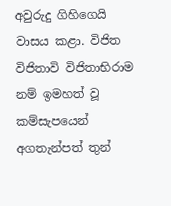අවුරුදු ගිහිගෙයි වාසය කළා. විජිත විජිතාවි විජිතාභිරාම නම් ඉමහත් වූ කම්සැපයෙන් අගතැන්පත් තුන්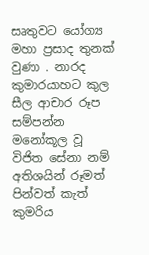සෘතුවට යෝග්‍ය මහා ප්‍රසාද තුනක් වුණා . නාරද කුමාරයාහට කුල සීල ආචාර රූප සම්පන්න මනෝකූල වූ විජිත සේනා නම් අතිශයින් රූමත් පින්වත් කැත් කුමරිය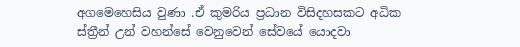අගමෙහෙසිය වුණා .ඒ කුමරිය ප්‍රධාන විසිදහසකට අධික ස්ත්‍රීන් උන් වහන්සේ වෙනුවෙන් සේවයේ යොදවා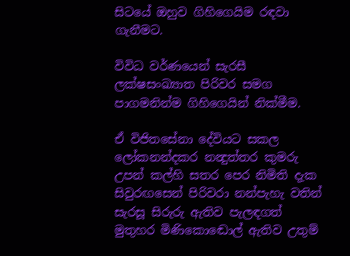සිටයේ ඔහුව ගිහිගෙයිම රඳවා ගැනීමට.

විවිධ වර්ණයෙන් සැරසී ලක්ෂසංඛ්‍යාත පිරිවර සමග පාගමනින්ම ගිහිගෙයින් නික්මීම.

ඒ විජිතසේනා දේවියට සකල ලෝකනන්දකර නන්‍දුත්තර කුමරු උපන් කල්හි සතර පෙර නිමිති දැක සිවුරඟසෙන් පිරිවරා නන්පැහැ වතින් සැරසූ සිරුරු ඇතිව පැලඳගත් මුතුහර මිණිකොඬොල් ඇතිව උතුම්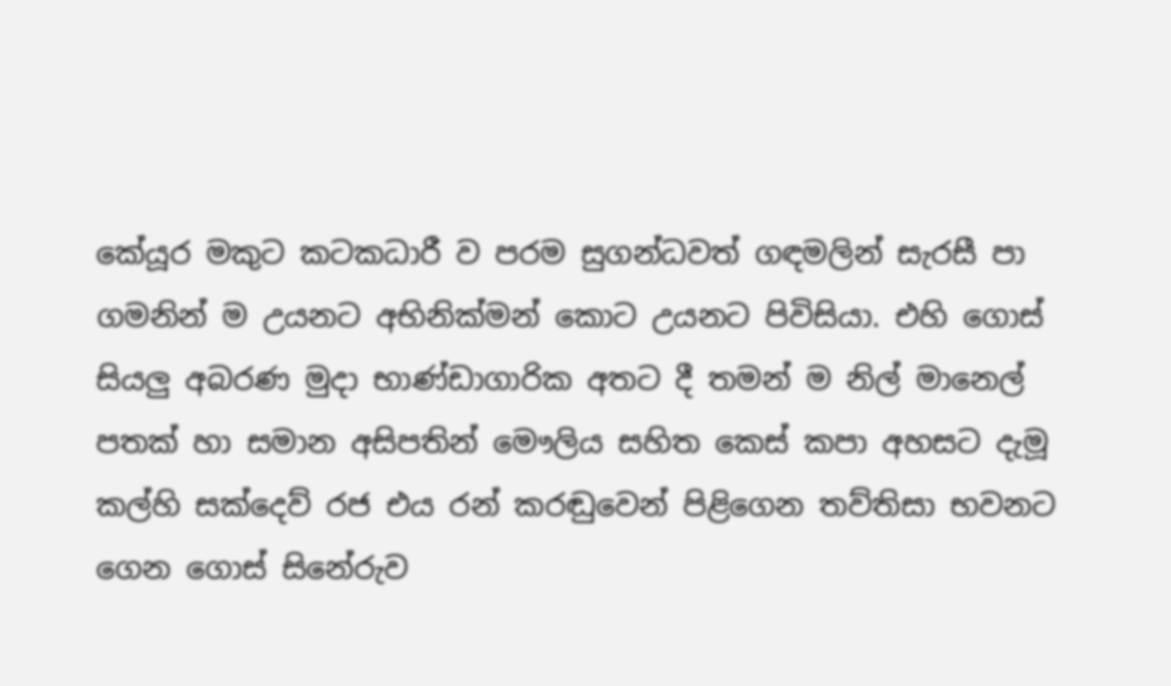කේයූර මකුට කටකධාරී ව පරම සුගන්ධවත් ගඳමලින් සැරසී පා ගමනින් ම උයනට අභිනික්මන් කොට උයනට පිවිසියා. එහි ගොස් සියලු අබරණ මුදා භාණ්ඩාගාරික අතට දී තමන් ම නිල් මානෙල් පතක් හා සමාන අසිපතින් මෞලිය සහිත කෙස් කපා අහසට දැමූ කල්හි සක්දෙව් රජ එය රන් කරඬුවෙන් පිළිගෙන තව්තිසා භවනට ගෙන ගොස් සිනේරුව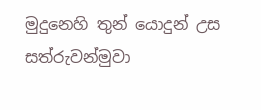මුදුනෙහි තුන් යොදුන් උස සත්රුවන්මුවා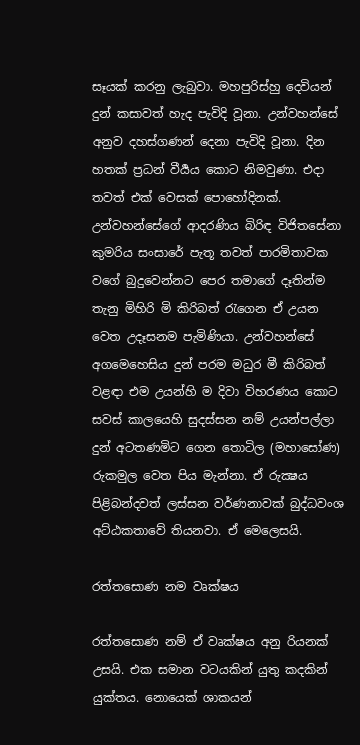සෑයක් කරනු ලැබුවා. මහපුරිස්‍හු දෙවියන් දුන් කසාවත් හැද පැවිදි වූනා. උන්වහන්සේ අනුව දහස්ගණන් දෙනා පැවිදි වූනා. දින හතක් ප්‍රධන් වීර්‍යය කොට නිමවුණා. එදා තවත් එක් වෙසක් පොහෝදිනක්. උන්වහන්සේගේ ආදරණිය බිරිඳ විජිතසේනා කුමරිය සංසාරේ පැතූ තවත් පාරමිතාවක වගේ බුදුවෙන්නට පෙර තමාගේ දෑතින්ම තැනු මිහිරි මි කිරිබත් රැගෙන ඒ උයන වෙත උදෑසනම පැමිණියා. උන්වහන්සේ අගමෙහෙසිය දුන් පරම මධුර මී කිරිබත් වළඳා එම උයන්හි ම දිවා විහරණය කොට සවස් කාලයෙහි සුදස්සන නම් උයන්පල්ලා දුන් අටතණමිට ගෙන තොටිල (මහාසෝණ) රුකමුල වෙත පිය මැන්නා. ඒ රුක්‍ෂය පිළිබන්දවත් ලස්සන වර්ණනාවක් බුද්ධවංශ අට්ඨකතාවේ තියනවා. ඒ මෙලෙසයි.

රත්තසොණ නම වෘක්ෂය

රත්තසොණ නම් ඒ වෘක්ෂය අනු රියනක් උසයි. එක සමාන වටයකින් යුතු කදකින් යුක්තය. නොයෙක් ශාකයන්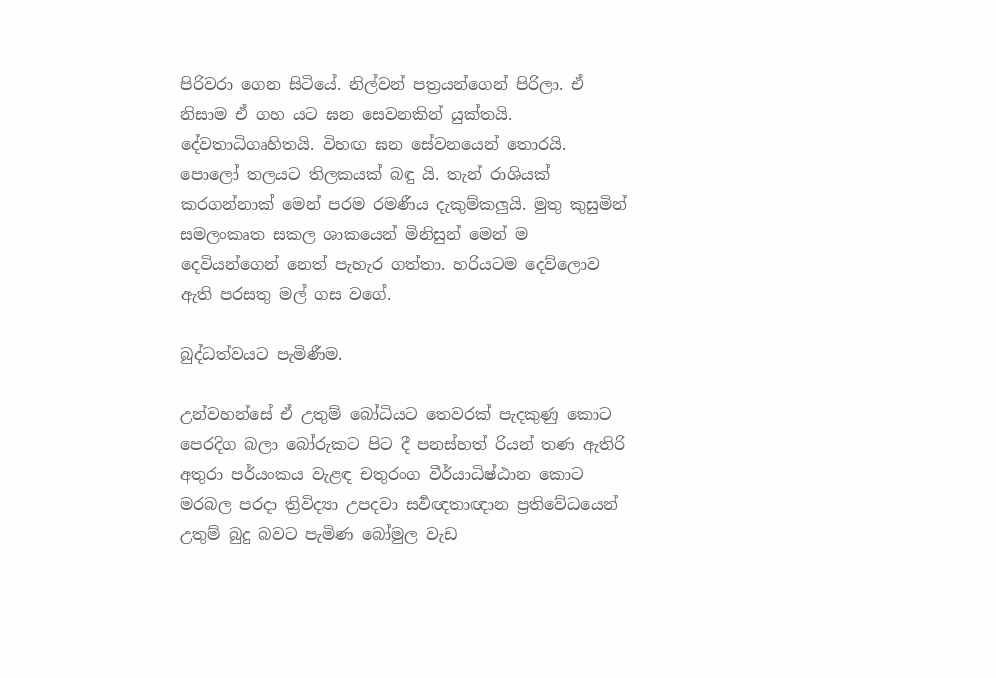පිරිවරා ගෙන සිටියේ. නිල්වන් පත්‍රයන්ගෙන් පිරිලා. ඒ නිසාම ඒ ගහ යට ඝන සෙවනකින් යුක්තයි. දේවතාධිගෘහිතයි. විහඟ ඝන සේවනයෙන් තොරයි. පොලෝ තලයට තිලකයක් බඳු යි. තැන් රාශියක් කරගන්නාක් මෙන් පරම රමණීය දැකුම්කලුයි. මුතු කුසුමින් සමලංකෘත සකල ශාකයෙන් මිනිසුන් මෙන් ම දෙවියන්ගෙන් නෙත් පැහැර ගත්තා. හරියටම දෙව්ලොව ඇති පරසතු මල් ගස වගේ.

බුද්ධත්වයට පැමිණීම.

උන්වහන්සේ ඒ උතුම් බෝධියට තෙවරක් පැදකුණු කොට පෙරදිග බලා බෝරුකට පිට දී පනස්හත් රියන් තණ ඇතිරි අතුරා පර්යංකය වැළඳ චතුරංග වීර්යාධිෂ්ඨාන කොට මරබල පරදා ත්‍රිවිද්‍යා උපදවා සර්‍වඥතාඥාන ප්‍රතිවේධයෙන් උතුම් බුදු බවට පැමිණ බෝමුල වැඩ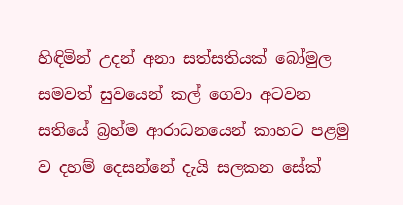හිඳිමින් උදන් අනා සත්සතියක් බෝමුල සමවත් සුවයෙන් කල් ගෙවා අටවන සතියේ බ්‍රහ්ම ආරාධනයෙන් කාහට පළමු ව දහම් දෙසන්නේ දැයි සලකන සේක්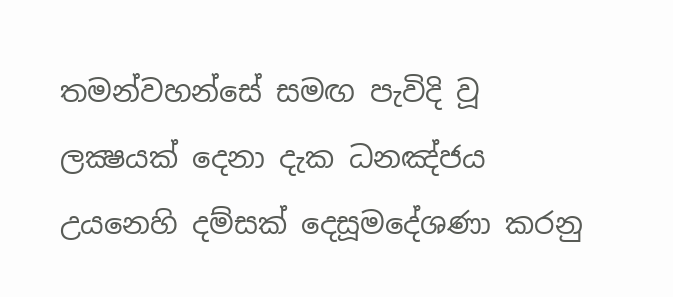තමන්වහන්සේ සමඟ පැවිදි වූ ලක්‍ෂයක් දෙනා දැක ධනඤ්ජය උයනෙහි දම්සක් දෙසූමදේශණා කරනු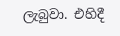ලැබුවා. එහිදී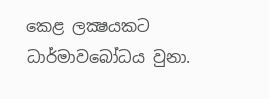කෙළ ලක්‍ෂයකට ධාර්මාවබෝධය වුනා.